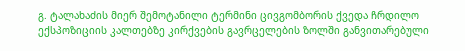გ. ტალახაძის მიერ შემოტანილი ტერმინი ცივგომბორის ქვედა ჩრდილო ექსპოზიციის კალთებზე კირქვების გავრცელების ზოლში განვითარებული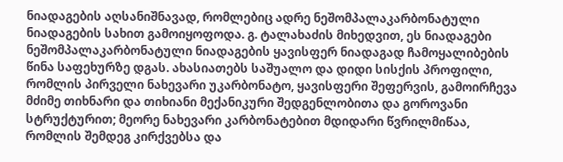ნიადაგების აღსანიშნავად, რომლებიც ადრე ნეშომპალაკარბონატული ნიადაგების სახით გამოიყოფოდა. გ. ტალახაძის მიხედვით, ეს ნიადაგები ნეშომპალაკარბონატული ნიადაგების ყავისფერ ნიადაგად ჩამოყალიბების წინა საფეხურზე დგას. ახასიათებს საშუალო და დიდი სისქის პროფილი, რომლის პირველი ნახევარი უკარბონატო, ყავისფერი შეფერვის, გამოირჩევა მძიმე თიხნარი და თიხიანი მექანიკური შედგენლობითა და გოროვანი სტრუქტურით; მეორე ნახევარი კარბონატებით მდიდარი წვრილმიწაა, რომლის შემდეგ კირქვებსა და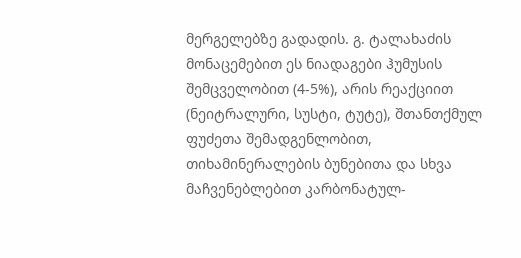მერგელებზე გადადის. გ. ტალახაძის მონაცემებით ეს ნიადაგები ჰუმუსის შემცველობით (4-5%), არის რეაქციით (ნეიტრალური, სუსტი, ტუტე), შთანთქმულ ფუძეთა შემადგენლობით, თიხამინერალების ბუნებითა და სხვა მაჩვენებლებით კარბონატულ-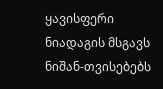ყავისფერი ნიადაგის მსგავს ნიშან-თვისებებს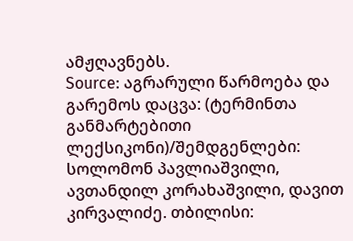ამჟღავნებს.
Source: აგრარული წარმოება და გარემოს დაცვა: (ტერმინთა განმარტებითი ლექსიკონი)/შემდგენლები: სოლომონ პავლიაშვილი, ავთანდილ კორახაშვილი, დავით კირვალიძე. თბილისი: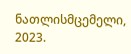ნათლისმცემელი, 2023.